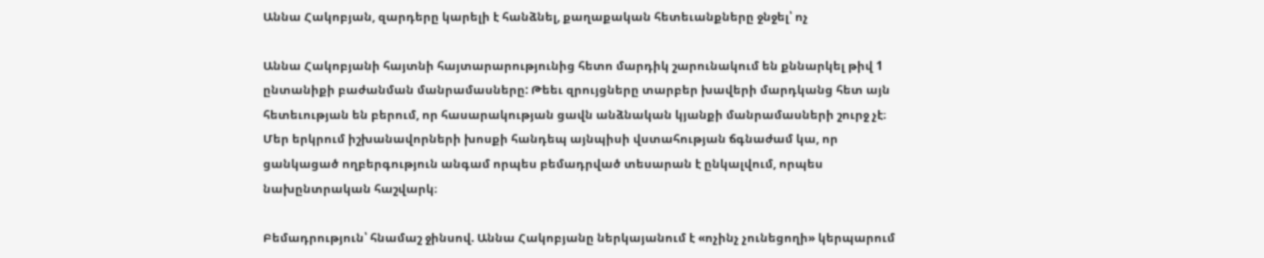Աննա Հակոբյան, զարդերը կարելի է հանձնել, քաղաքական հետեւանքները ջնջել՝ ոչ

Աննա Հակոբյանի հայտնի հայտարարությունից հետո մարդիկ շարունակում են քննարկել թիվ 1 ընտանիքի բաժանման մանրամասները: Թեեւ զրույցները տարբեր խավերի մարդկանց հետ այն հետեւության են բերում, որ հասարակության ցավն անձնական կյանքի մանրամասների շուրջ չէ։ Մեր երկրում իշխանավորների խոսքի հանդեպ այնպիսի վստահության ճգնաժամ կա, որ ցանկացած ողբերգություն անգամ որպես բեմադրված տեսարան է ընկալվում, որպես նախընտրական հաշվարկ։

Բեմադրություն՝ հնամաշ ջինսով. Աննա Հակոբյանը ներկայանում է «ոչինչ չունեցողի» կերպարում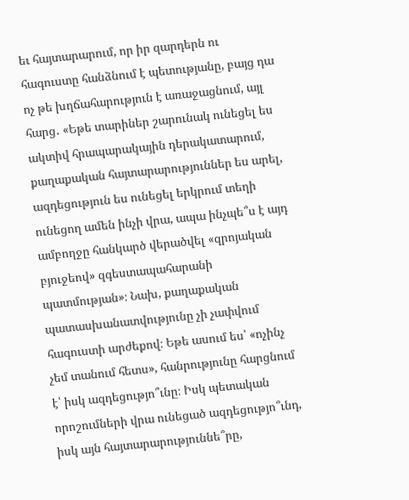եւ հայտարարում, որ իր զարդերն ու հագուստը հանձնում է պետությանը, բայց դա ոչ թե խղճահարություն է առաջացնում, այլ հարց․ «Եթե տարիներ շարունակ ունեցել ես ակտիվ հրապարակային դերակատարում, քաղաքական հայտարարություններ ես արել, ազդեցություն ես ունեցել երկրում տեղի ունեցող ամեն ինչի վրա, ապա ինչպե՞ս է այդ ամբողջը հանկարծ վերածվել «զրոյական բյուջեով» զգեստապահարանի պատմության»։ Նախ, քաղաքական պատասխանատվությունը չի չափվում հագուստի արժեքով։ Եթե ասում ես՝ «ոչինչ չեմ տանում հետս», հանրությունը հարցնում է՝ իսկ ազդեցությո՞ւնը։ Իսկ պետական որոշումների վրա ունեցած ազդեցությո՞ւնդ, իսկ այն հայտարարություննե՞րը,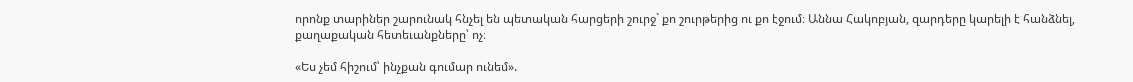որոնք տարիներ շարունակ հնչել են պետական հարցերի շուրջ` քո շուրթերից ու քո էջում։ Աննա Հակոբյան, զարդերը կարելի է հանձնել, քաղաքական հետեւանքները՝ ոչ։

«Ես չեմ հիշում՝ ինչքան գումար ունեմ».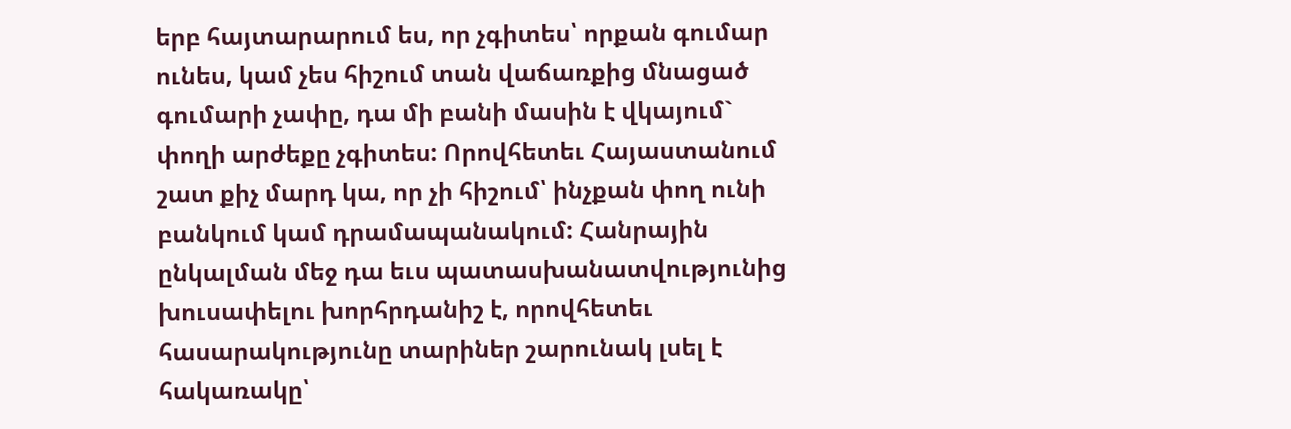երբ հայտարարում ես, որ չգիտես՝ որքան գումար ունես, կամ չես հիշում տան վաճառքից մնացած գումարի չափը, դա մի բանի մասին է վկայում` փողի արժեքը չգիտես: Որովհետեւ Հայաստանում շատ քիչ մարդ կա, որ չի հիշում՝ ինչքան փող ունի բանկում կամ դրամապանակում: Հանրային ընկալման մեջ դա եւս պատասխանատվությունից խուսափելու խորհրդանիշ է, որովհետեւ հասարակությունը տարիներ շարունակ լսել է հակառակը՝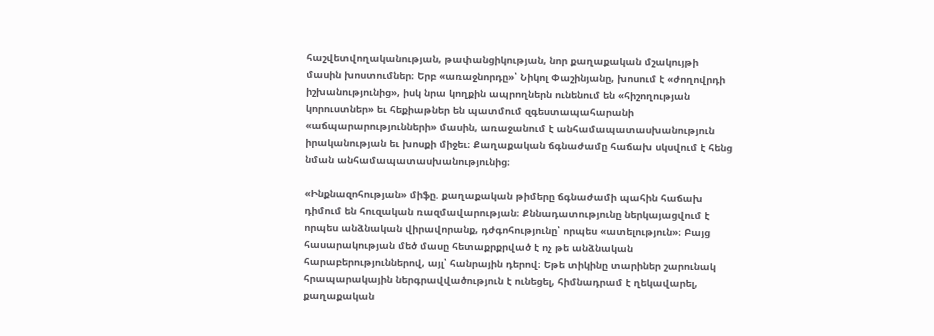հաշվետվողականության, թափանցիկության, նոր քաղաքական մշակույթի մասին խոստումներ։ Երբ «առաջնորդը»՝ Նիկոլ Փաշինյանը, խոսում է «ժողովրդի իշխանությունից», իսկ նրա կողքին ապրողներն ունենում են «հիշողության կորուստներ» եւ հեքիաթներ են պատմում զգեստապահարանի «աճպարարությունների» մասին, առաջանում է անհամապատասխանություն իրականության եւ խոսքի միջեւ։ Քաղաքական ճգնաժամը հաճախ սկսվում է հենց նման անհամապատասխանությունից։

«Ինքնազոհության» միֆը. քաղաքական թիմերը ճգնաժամի պահին հաճախ դիմում են հուզական ռազմավարության։ Քննադատությունը ներկայացվում է որպես անձնական վիրավորանք, դժգոհությունը՝ որպես «ատելություն»։ Բայց հասարակության մեծ մասը հետաքրքրված է ոչ թե անձնական հարաբերություններով, այլ՝ հանրային դերով։ Եթե տիկինը տարիներ շարունակ հրապարակային ներգրավվածություն է ունեցել, հիմնադրամ է ղեկավարել, քաղաքական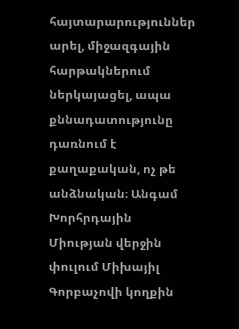հայտարարություններ արել, միջազգային հարթակներում ներկայացել, ապա քննադատությունը դառնում է քաղաքական, ոչ թե անձնական։ Անգամ Խորհրդային Միության վերջին փուլում Միխայիլ Գորբաչովի կողքին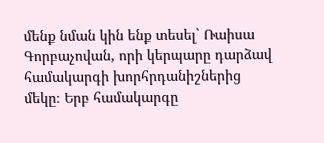մենք նման կին ենք տեսել` Ռաիսա Գորբաչովան, որի կերպարը դարձավ համակարգի խորհրդանիշներից մեկը։ Երբ համակարգը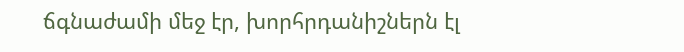ճգնաժամի մեջ էր, խորհրդանիշներն էլ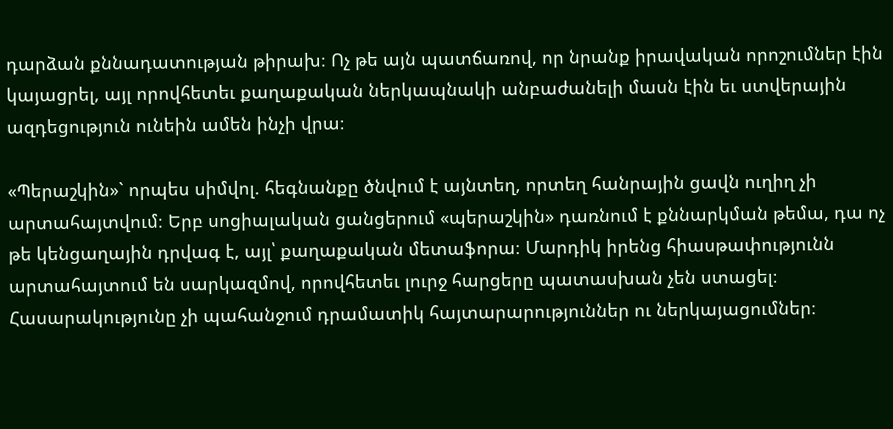դարձան քննադատության թիրախ։ Ոչ թե այն պատճառով, որ նրանք իրավական որոշումներ էին կայացրել, այլ որովհետեւ քաղաքական ներկապնակի անբաժանելի մասն էին եւ ստվերային ազդեցություն ունեին ամեն ինչի վրա։

«Պերաշկին»` որպես սիմվոլ. հեգնանքը ծնվում է այնտեղ, որտեղ հանրային ցավն ուղիղ չի արտահայտվում։ Երբ սոցիալական ցանցերում «պերաշկին» դառնում է քննարկման թեմա, դա ոչ թե կենցաղային դրվագ է, այլ՝ քաղաքական մետաֆորա։ Մարդիկ իրենց հիասթափությունն արտահայտում են սարկազմով, որովհետեւ լուրջ հարցերը պատասխան չեն ստացել։ Հասարակությունը չի պահանջում դրամատիկ հայտարարություններ ու ներկայացումներ։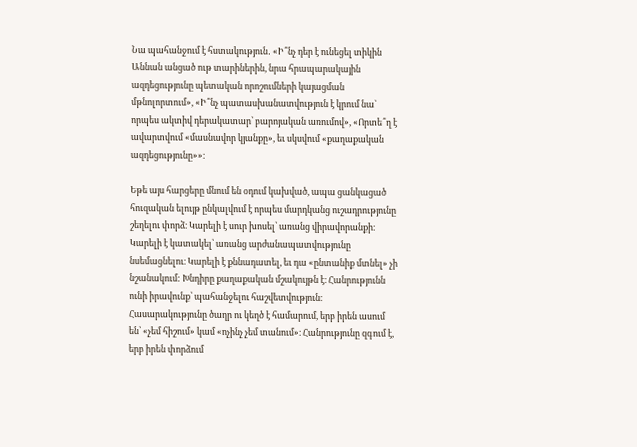Նա պահանջում է հստակություն․ «Ի՞նչ դեր է ունեցել տիկին Աննան անցած ութ տարիներին, նրա հրապարակային ազդեցությունը պետական որոշումների կայացման մթնոլորտում», «Ի՞նչ պատասխանատվություն է կրում նա` որպես ակտիվ դերակատար՝ բարոյական առումով», «Որտե՞ղ է ավարտվում «մասնավոր կյանքը», եւ սկսվում «քաղաքական ազդեցությունը»»։

Եթե այս հարցերը մնում են օդում կախված, ապա ցանկացած հուզական ելույթ ընկալվում է որպես մարդկանց ուշադրությունը շեղելու փորձ։ Կարելի է սուր խոսել՝ առանց վիրավորանքի։ Կարելի է կատակել՝ առանց արժանապատվությունը նսեմացնելու։ Կարելի է քննադատել, եւ դա «ընտանիք մտնել» չի նշանակում: Խնդիրը քաղաքական մշակույթն է։ Հանրությունն ունի իրավունք՝ պահանջելու հաշվետվություն։ Հասարակությունը ծաղր ու կեղծ է համարում, երբ իրեն ասում են՝ «չեմ հիշում» կամ «ոչինչ չեմ տանում»։ Հանրությունը զգում է, երբ իրեն փորձում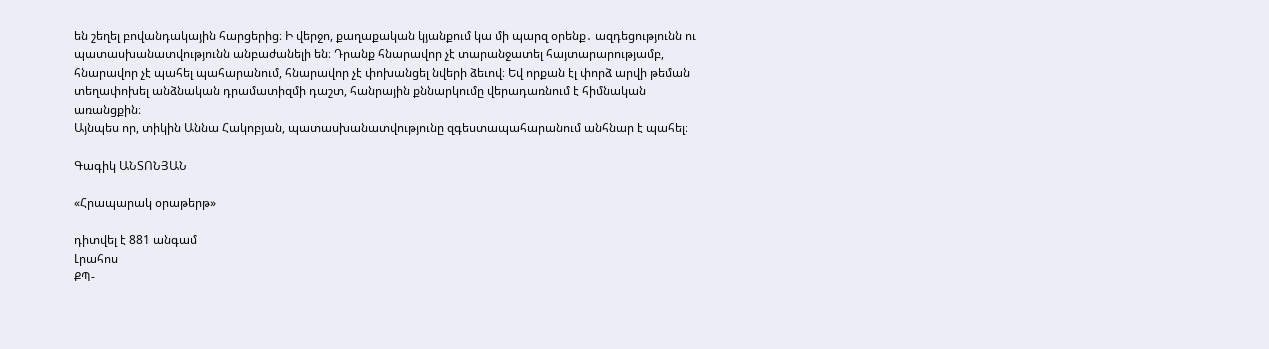են շեղել բովանդակային հարցերից։ Ի վերջո, քաղաքական կյանքում կա մի պարզ օրենք․ ազդեցությունն ու պատասխանատվությունն անբաժանելի են։ Դրանք հնարավոր չէ տարանջատել հայտարարությամբ, հնարավոր չէ պահել պահարանում, հնարավոր չէ փոխանցել նվերի ձեւով։ Եվ որքան էլ փորձ արվի թեման տեղափոխել անձնական դրամատիզմի դաշտ, հանրային քննարկումը վերադառնում է հիմնական առանցքին։
Այնպես որ, տիկին Աննա Հակոբյան, պատասխանատվությունը զգեստապահարանում անհնար է պահել։

Գագիկ ԱՆՏՈՆՅԱՆ

«Հրապարակ օրաթերթ»

դիտվել է 881 անգամ
Լրահոս
ՔՊ-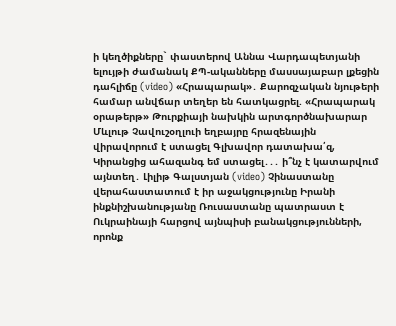ի կեղծիքները` փաստերով Աննա Վարդապետյանի ելույթի ժամանակ ՔՊ-ականները մասսայաբար լքեցին դահլիճը (video) «Հրապարակ»․ Քարոզչական նյութերի համար անվճար տեղեր են հատկացրել. «Հրապարակ օրաթերթ» Թուրքիայի նախկին արտգործնախարար Մևլութ Չավուշօղլուի եղբայրը հրազենային վիրավորում է ստացել Գլխավոր դատախա՛զ, Կիրանցից ահազանգ եմ ստացել․․․ ի՞նչ է կատարվում այնտեղ․ Լիլիթ Գալստյան (video) Չինաստանը վերահաստատում է իր աջակցությունը Իրանի ինքնիշխանությանը Ռուսաստանը պատրաստ է Ուկրաինայի հարցով այնպիսի բանակցությունների, որոնք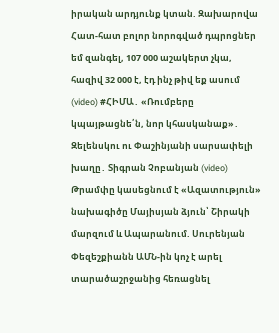իրական արդյունք կտան. Զախարովա Հատ-հատ բոլոր նորոգված դպրոցներ եմ զանգել, 107 000 աշակերտ չկա, հազիվ 32 000 է, էդ ինչ թիվ եք ասում (video) #ՀԻՄԱ․ «Ռումբերը կպայթացնե՛ն, նոր կհասկանաք»․ Զելենսկու ու Փաշինյանի սարսափելի խաղը․ Տիգրան Չոբանյան (video) Թրամփը կասեցնում է «Ազատություն» նախագիծը Մայիսյան ձյուն՝ Շիրակի մարզում և Ապարանում. Սուրենյան Փեզեշքիանն ԱՄՆ-ին կոչ է արել տարածաշրջանից հեռացնել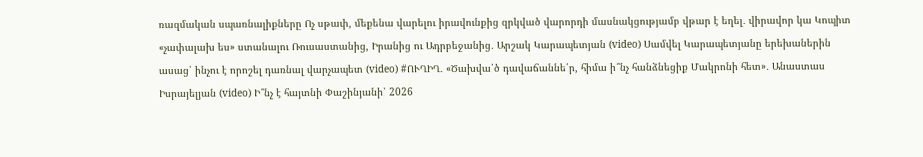ռազմական սպառնալիքները Ոչ սթափ, մեքենա վարելու իրավունքից զրկված վարորդի մասնակցությամբ վթար է եղել․ վիրավոր կա Կոպիտ «չափալախ ես» ստանալու Ռուսաստանից, Իրանից ու Ադրբեջանից․ Արշակ Կարապետյան (video) Սամվել Կարապետյանը երեխաներին ասաց՝ ինչու է որոշել դառնալ վարչապետ (video) #ՈՒՂԻՂ․ «Ծախվա՛ծ դավաճաննե՛ր, հիմա ի՞նչ հանձնեցիք Մակրոնի հետ»․ Անաստաս Իսրայելյան (video) Ի՞նչ է հայտնի Փաշինյանի՝ 2026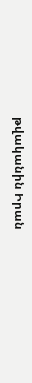թվականին Իրան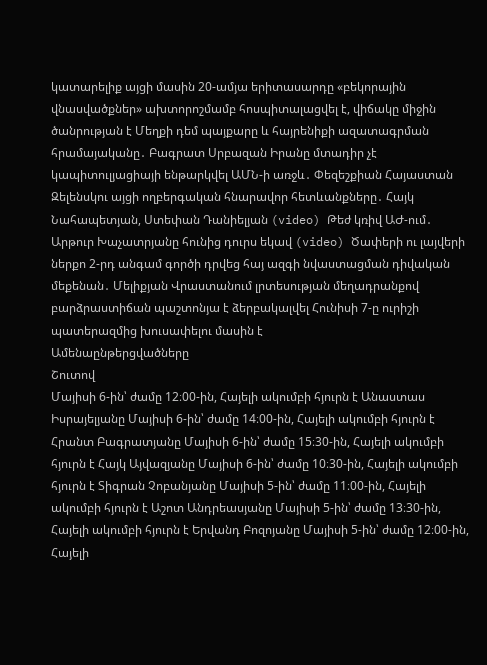կատարելիք այցի մասին 20-ամյա երիտասարդը «բեկորային վնասվածքներ» ախտորոշմամբ հոսպիտալացվել է, վիճակը միջին ծանրության է Մեղքի դեմ պայքարը և հայրենիքի ազատագրման հրամայականը․ Բագրատ Սրբազան Իրանը մտադիր չէ կապիտուլյացիայի ենթարկվել ԱՄՆ-ի առջև․ Փեզեշքիան Հայաստան Զելենսկու այցի ողբերգական հնարավոր հետևանքները․ Հայկ Նահապետյան, Ստեփան Դանիելյան (video) Թեժ կռիվ ԱԺ-ում․ Արթուր Խաչատրյանը հունից դուրս եկավ (video) Ծափերի ու լայվերի ներքո 2-րդ անգամ գործի դրվեց հայ ազգի նվաստացման դիվական մեքենան․ Մելիքյան Վրաստանում լրտեսության մեղադրանքով բարձրաստիճան պաշտոնյա է ձերբակալվել Հունիսի 7-ը ուրիշի պատերազմից խուսափելու մասին է
Ամենաընթերցվածները
Շուտով
Մայիսի 6-ին՝ ժամը 12։00-ին, Հայելի ակումբի հյուրն է Անաստաս Իսրայելյանը Մայիսի 6-ին՝ ժամը 14։00-ին, Հայելի ակումբի հյուրն է Հրանտ Բագրատյանը Մայիսի 6-ին՝ ժամը 15։30-ին, Հայելի ակումբի հյուրն է Հայկ Այվազյանը Մայիսի 6-ին՝ ժամը 10։30-ին, Հայելի ակումբի հյուրն է Տիգրան Չոբանյանը Մայիսի 5-ին՝ ժամը 11։00-ին, Հայելի ակումբի հյուրն է Աշոտ Անդրեասյանը Մայիսի 5-ին՝ ժամը 13։30-ին, Հայելի ակումբի հյուրն է Երվանդ Բոզոյանը Մայիսի 5-ին՝ ժամը 12։00-ին, Հայելի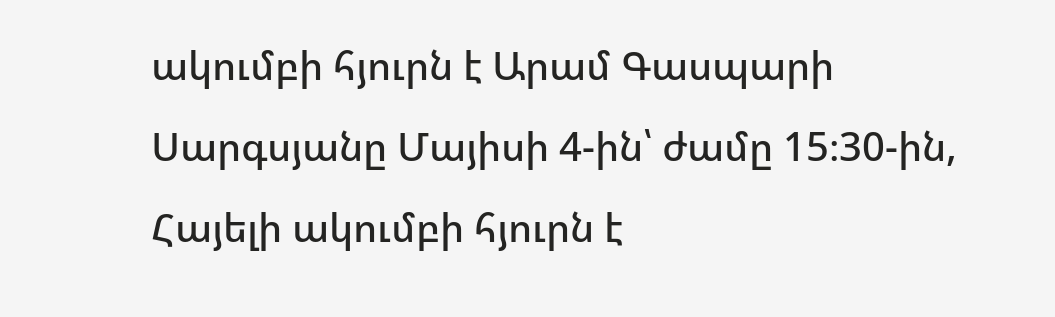ակումբի հյուրն է Արամ Գասպարի Սարգսյանը Մայիսի 4-ին՝ ժամը 15։30-ին, Հայելի ակումբի հյուրն է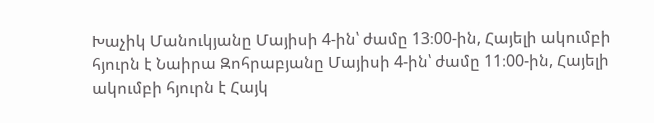Խաչիկ Մանուկյանը Մայիսի 4-ին՝ ժամը 13։00-ին, Հայելի ակումբի հյուրն է Նաիրա Զոհրաբյանը Մայիսի 4-ին՝ ժամը 11։00-ին, Հայելի ակումբի հյուրն է Հայկ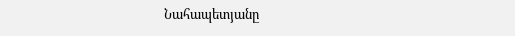Նահապետյանը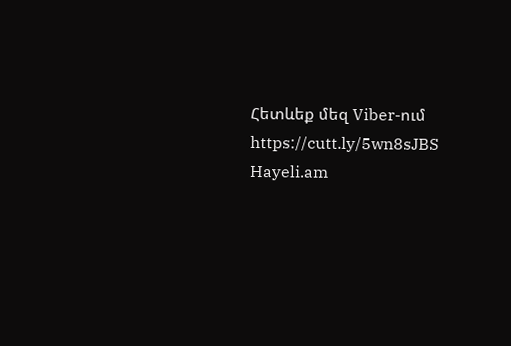Հետևեք մեզ Viber-ում https://cutt.ly/5wn8sJBS
Hayeli.am